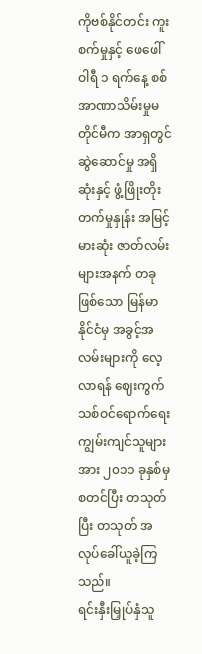ကိုဗစ်နိုင်တင်း ကူးစက်မှုနှင့် ဖေဖေါ်ဝါရီ ၁ ရက်နေ့ စစ်အာဏာသိမ်းမှုမတိုင်မီက အာရှတွင် ဆွဲဆောင်မှု အရှိဆုံးနှင့် ဖွံ့ဖြိုးတိုးတက်မှုနှုန်း အမြင့်မားဆုံး ဇာတ်လမ်းများအနက် တခုဖြစ်သော မြန်မာနိုင်ငံမှ အခွင့်အလမ်းများကို လေ့လာရန် ဈေးကွက်သစ်ဝင်ရောက်ရေး ကျွမ်းကျင်သူများအား ၂၀၁၁ ခုနှစ်မှ စတင်ပြီး တသုတ်ပြီး တသုတ် အလုပ်ခေါ်ယူခဲ့ကြသည်။
ရင်းနှီးမြှုပ်နှံသူ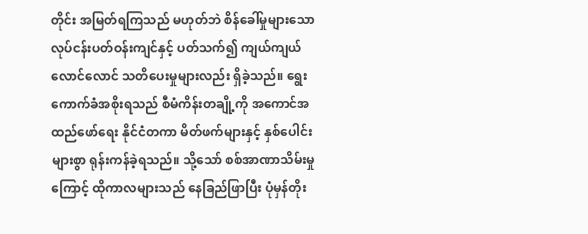တိုင်း အမြတ်ရကြသည် မဟုတ်ဘဲ စိန်ခေါ်မှုများသော လုပ်ငန်းပတ်ဝန်းကျင်နှင့် ပတ်သက်၍ ကျယ်ကျယ်လောင်လောင် သတိပေးမှုများလည်း ရှိခဲ့သည်။ ရွေးကောက်ခံအစိုးရသည် စီမံကိန်းတချို့ကို အကောင်အထည်ဖော်ရေး နိုင်ငံတကာ မိတ်ဖက်များနှင့် နှစ်ပေါင်းများစွာ ရုန်းကန်ခဲ့ရသည်။ သို့သော် စစ်အာဏာသိမ်းမှုကြောင့် ထိုကာလများသည် နေခြည်ဖြာပြီး ပုံမှန်တိုး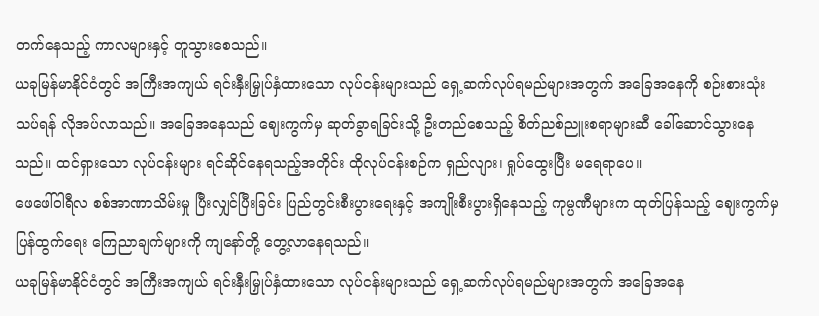တက်နေသည့် ကာလများနှင့် တူသွားစေသည်။
ယခုမြန်မာနိုင်ငံတွင် အကြီးအကျယ် ရင်းနှီးမြှုပ်နှံထားသော လုပ်ငန်းများသည် ရှေ့ဆက်လုပ်ရမည်များအတွက် အခြေအနေကို စဉ်းစားသုံးသပ်ရန် လိုအပ်လာသည်။ အခြေအနေသည် ဈေးကွက်မှ ဆုတ်ခွာရခြင်းသို့ ဦးတည်စေသည့် စိတ်ညစ်ညူးစရာများဆီ ခေါ်ဆောင်သွားနေသည်။ ထင်ရှားသော လုပ်ငန်းများ ရင်ဆိုင်နေရသည့်အတိုင်း ထိုလုပ်ငန်းစဉ်က ရှည်လျား၊ ရှုပ်ထွေးပြီး မရေရာပေ။
ဖေဖေါ်ဝါရီလ စစ်အာဏာသိမ်းမှု ပြီးလျှင်ပြီးခြင်း ပြည်တွင်းစီးပွားရေးနှင့် အကျိုးစီးပွားရှိနေသည့် ကုမ္ပဏီများက ထုတ်ပြန်သည့် ဈေးကွက်မှ ပြန်ထွက်ရေး ကြေညာချက်များကို ကျနော်တို့ တွေ့လာနေရသည်။
ယခုမြန်မာနိုင်ငံတွင် အကြီးအကျယ် ရင်းနှီးမြှုပ်နှံထားသော လုပ်ငန်းများသည် ရှေ့ဆက်လုပ်ရမည်များအတွက် အခြေအနေ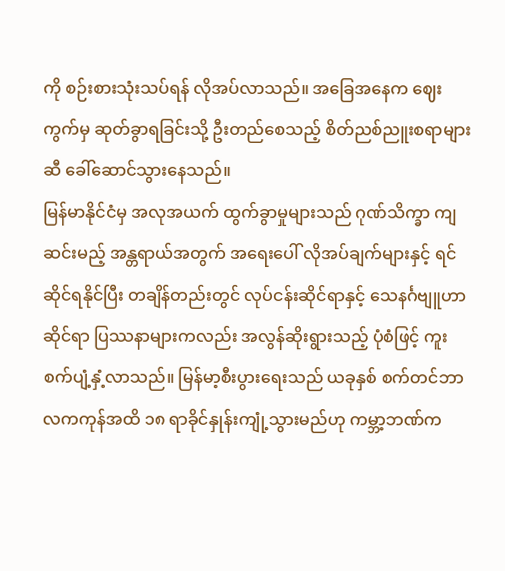ကို စဉ်းစားသုံးသပ်ရန် လိုအပ်လာသည်။ အခြေအနေက ဈေးကွက်မှ ဆုတ်ခွာရခြင်းသို့ ဦးတည်စေသည့် စိတ်ညစ်ညူးစရာများဆီ ခေါ်ဆောင်သွားနေသည်။
မြန်မာနိုင်ငံမှ အလုအယက် ထွက်ခွာမှုများသည် ဂုဏ်သိက္ခာ ကျဆင်းမည့် အန္တရာယ်အတွက် အရေးပေါ် လိုအပ်ချက်များနှင့် ရင်ဆိုင်ရနိုင်ပြီး တချိန်တည်းတွင် လုပ်ငန်းဆိုင်ရာနှင့် သေနင်္ဂဗျူဟာဆိုင်ရာ ပြဿနာများကလည်း အလွန်ဆိုးရွားသည့် ပုံစံဖြင့် ကူးစက်ပျံ့နှံ့လာသည်။ မြန်မာ့စီးပွားရေးသည် ယခုနှစ် စက်တင်ဘာလကကုန်အထိ ၁၈ ရာခိုင်နှုန်းကျုံ့သွားမည်ဟု ကမ္ဘာ့ဘဏ်က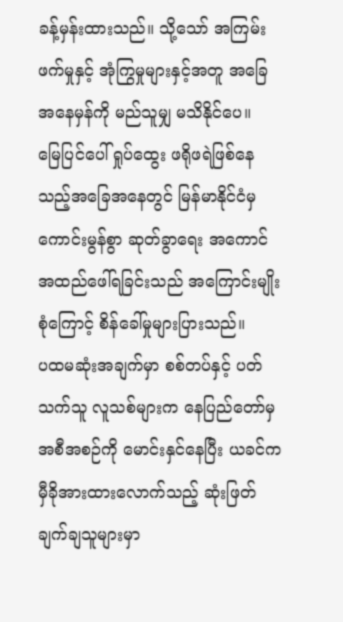ခန့်မှန်းထားသည်။ သို့သော် အကြမ်းဖက်မှုနှင့် အုံကြွမှုများနှင့်အတူ အခြေအနေမှန်ကို မည်သူမျှ မသိနိုင်ပေ။
မြေပြင်ပေါ် ရှုပ်ထွေး ဖရိုဖရဲဖြစ်နေသည့်အခြေအနေတွင် မြန်မာနိုင်ငံမှ ကောင်းမွန်စွာ ဆုတ်ခွာရေး အကောင်အထည်ဖေါ်ရခြင်းသည် အကြောင်းမျိုးစုံကြောင့် စိန်ခေါ်မှုများပြားသည်။
ပထမဆုံးအချက်မှာ စစ်တပ်နှင့် ပတ်သက်သူ လူသစ်များက နေပြည်တော်မှ အစီအစဉ်ကို မောင်းနှင်နေပြီး ယခင်က မှီခိုအားထားလောက်သည့် ဆုံးဖြတ်ချက်ချသူများမှာ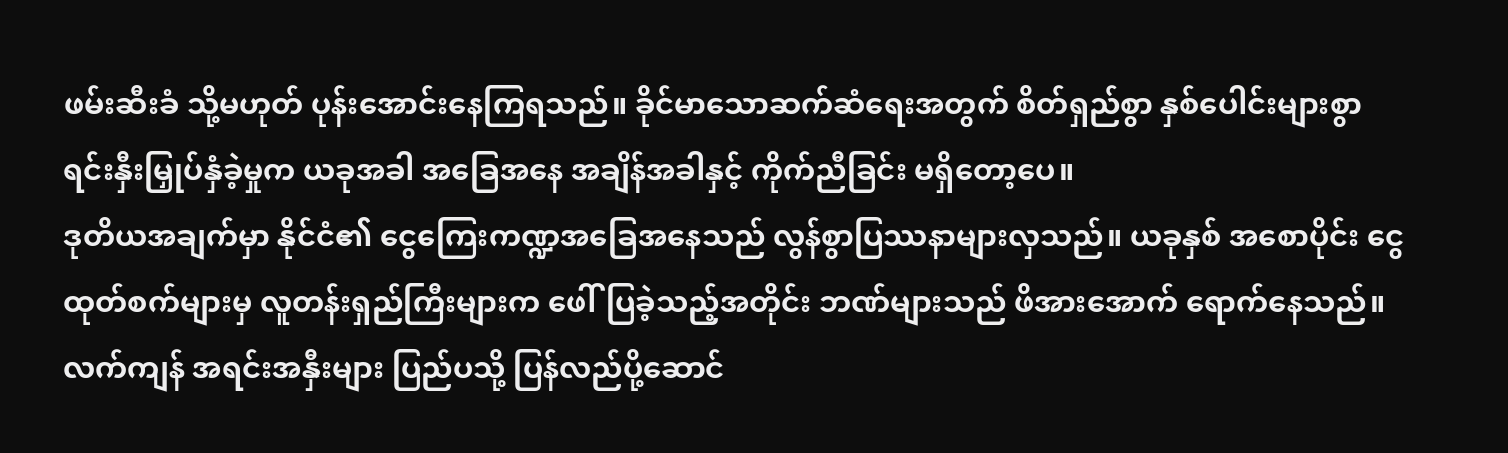ဖမ်းဆီးခံ သို့မဟုတ် ပုန်းအောင်းနေကြရသည်။ ခိုင်မာသောဆက်ဆံရေးအတွက် စိတ်ရှည်စွာ နှစ်ပေါင်းများစွာ ရင်းနှီးမြှုပ်နှံခဲ့မှုက ယခုအခါ အခြေအနေ အချိန်အခါနှင့် ကိုက်ညီခြင်း မရှိတော့ပေ။
ဒုတိယအချက်မှာ နိုင်ငံ၏ ငွေကြေးကဏ္ဍအခြေအနေသည် လွန်စွာပြဿနာများလှသည်။ ယခုနှစ် အစောပိုင်း ငွေထုတ်စက်များမှ လူတန်းရှည်ကြီးများက ဖေါ်ပြခဲ့သည့်အတိုင်း ဘဏ်များသည် ဖိအားအောက် ရောက်နေသည်။ လက်ကျန် အရင်းအနှီးများ ပြည်ပသို့ ပြန်လည်ပို့ဆောင်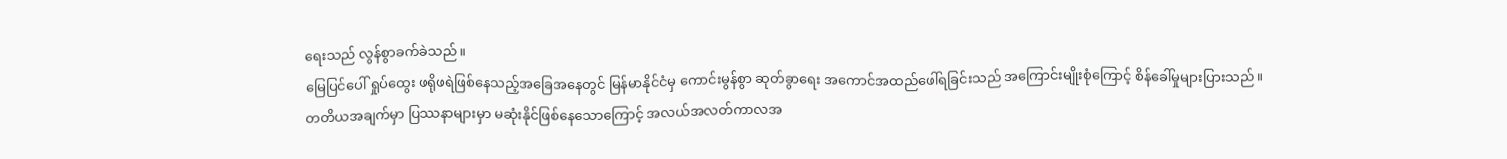ရေးသည် လွန်စွာခက်ခဲသည်။
မြေပြင်ပေါ် ရှုပ်ထွေး ဖရိုဖရဲဖြစ်နေသည့်အခြေအနေတွင် မြန်မာနိုင်ငံမှ ကောင်းမွန်စွာ ဆုတ်ခွာရေး အကောင်အထည်ဖေါ်ရခြင်းသည် အကြောင်းမျိုးစုံကြောင့် စိန်ခေါ်မှုများပြားသည်။
တတိယအချက်မှာ ပြဿနာများမှာ မဆုံးနိုင်ဖြစ်နေသောကြောင့် အလယ်အလတ်ကာလအ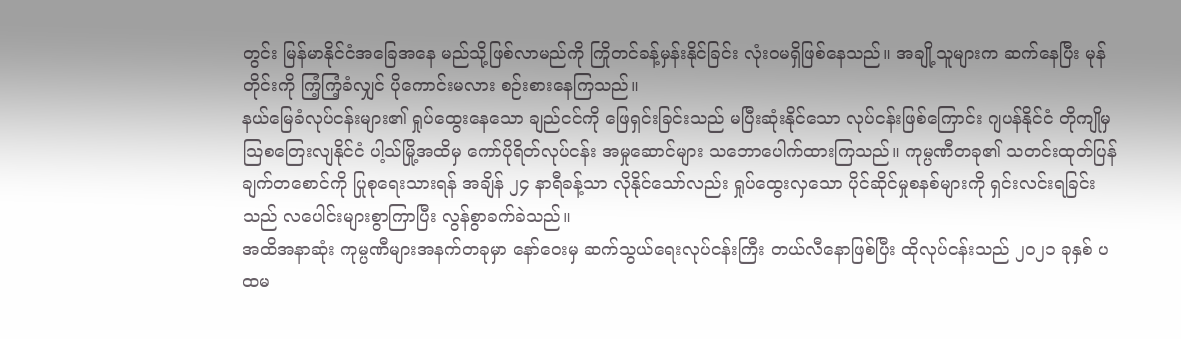တွင်း မြန်မာနိုင်ငံအခြေအနေ မည်သို့ဖြစ်လာမည်ကို ကြိုတင်ခန့်မှန်းနိုင်ခြင်း လုံးဝမရှိဖြစ်နေသည်။ အချို့သူများက ဆက်နေပြီး မုန်တိုင်းကို ကြံ့ကြံ့ခံလျှင် ပိုကောင်းမလား စဉ်းစားနေကြသည်။
နယ်မြေခံလုပ်ငန်းများ၏ ရှုပ်ထွေးနေသော ချည်ငင်ကို ဖြေရှင်းခြင်းသည် မပြီးဆုံးနိုင်သော လုပ်ငန်းဖြစ်ကြောင်း ဂျပန်နိုင်ငံ တိုကျိုမှ သြစတြေးလျနိုင်ငံ ပါ့သ်မြို့အထိမှ ကော်ပိုရိတ်လုပ်ငန်း အမှုဆောင်များ သဘောပေါက်ထားကြသည်။ ကုမ္ပဏီတခု၏ သတင်းထုတ်ပြန်ချက်တစောင်ကို ပြုစုရေးသားရန် အချိန် ၂၄ နာရီခန့်သာ လိုနိုင်သော်လည်း ရှုပ်ထွေးလှသော ပိုင်ဆိုင်မှုစနစ်များကို ရှင်းလင်းရခြင်းသည် လပေါင်းများစွာကြာပြီး လွန်စွာခက်ခဲသည်။
အထိအနာဆုံး ကုမ္ပဏီများအနက်တခုမှာ နော်ဝေးမှ ဆက်သွယ်ရေးလုပ်ငန်းကြီး တယ်လီနောဖြစ်ပြီး ထိုလုပ်ငန်းသည် ၂၀၂၁ ခုနှစ် ပထမ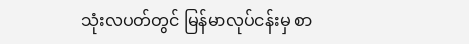သုံးလပတ်တွင် မြန်မာလုပ်ငန်းမှ စာ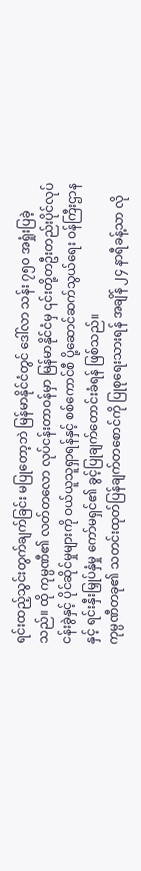ရင်းထည့်သွင်းတွက်ချက်ခြင်း မပြုတော့ဘဲ မြန်မာနိုင်ငံတွင် ဒေါ်လာ သန်း ၇၅၀ အရှုံးပြခဲ့သည်။ ထို ကုမ္ပဏီ၏ လတ်တလော လုပ်ငန်းတာဝန်မှာ မြန်မာနိုင်ငံမှ ၎င်းတို့တဦးတည်းပိုင်လုပ်ငန်းခွဲနှင့် ပိုင်ဆိုင်မှုများကို ဝယ်ယူသူရှာရန်နှင့် စစ်ကောင်စီ ပို့ဆောင်ဆက်သွယ်ရေး ဝန်ကြီးဌာနနှင့် ရင်းနှီးမြှုပ်နှံမှု ကော်မရှင်၏ ခွင့်ပြုချက်တောင်းခံရန် ဖြစ်သည်။
ကုမ္ပဏီတခု၏ သတင်းထုတ်ပြန်ချက်တစောင်ကို ပြုစုရေးသားရန် အချိန် ၂၄ နာရီခန့်သာ လို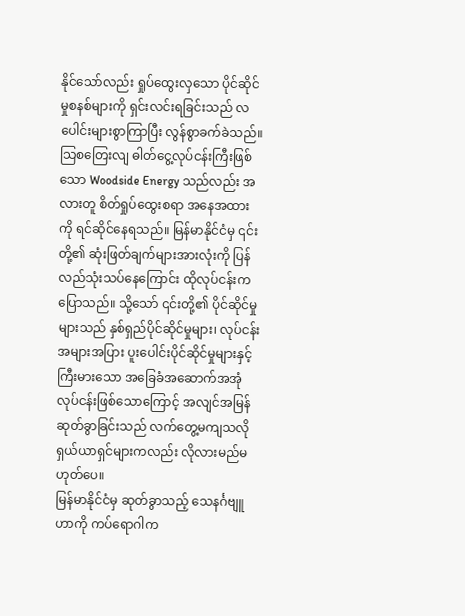နိုင်သော်လည်း ရှုပ်ထွေးလှသော ပိုင်ဆိုင်မှုစနစ်များကို ရှင်းလင်းရခြင်းသည် လပေါင်းများစွာကြာပြီး လွန်စွာခက်ခဲသည်။
သြစတြေးလျ ဓါတ်ငွေ့လုပ်ငန်းကြီးဖြစ်သော Woodside Energy သည်လည်း အလားတူ စိတ်ရှုပ်ထွေးစရာ အနေအထားကို ရင်ဆိုင်နေရသည်။ မြန်မာနိုင်ငံမှ ၎င်းတို့၏ ဆုံးဖြတ်ချက်များအားလုံးကို ပြန်လည်သုံးသပ်နေကြောင်း ထိုလုပ်ငန်းကပြောသည်။ သို့သော် ၎င်းတို့၏ ပိုင်ဆိုင်မှုများသည် နှစ်ရှည်ပိုင်ဆိုင်မှုများ၊ လုပ်ငန်းအများအပြား ပူးပေါင်းပိုင်ဆိုင်မှုများနှင့် ကြီးမားသော အခြေခံအဆောက်အအုံ လုပ်ငန်းဖြစ်သောကြောင့် အလျင်အမြန်ဆုတ်ခွာခြင်းသည် လက်တွေ့မကျသလို ရှယ်ယာရှင်များကလည်း လိုလားမည်မဟုတ်ပေ။
မြန်မာနိုင်ငံမှ ဆုတ်ခွာသည့် သေနင်္ဂဗျူဟာကို ကပ်ရောဂါက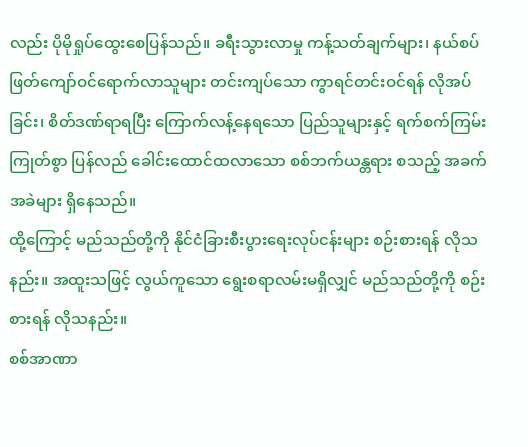လည်း ပိုမိုရှုပ်ထွေးစေပြန်သည်။ ခရီးသွားလာမှု ကန့်သတ်ချက်များ၊ နယ်စပ်ဖြတ်ကျော်ဝင်ရောက်လာသူများ တင်းကျပ်သော ကွာရင်တင်းဝင်ရန် လိုအပ်ခြင်း၊ စိတ်ဒဏ်ရာရပြီး ကြောက်လန့်နေရသော ပြည်သူများနှင့် ရက်စက်ကြမ်းကြုတ်စွာ ပြန်လည် ခေါင်းထောင်ထလာသော စစ်ဘက်ယန္တရား စသည့် အခက်အခဲများ ရှိနေသည်။
ထို့ကြောင့် မည်သည်တို့ကို နိုင်ငံခြားစီးပွားရေးလုပ်ငန်းများ စဉ်းစားရန် လိုသနည်း။ အထူးသဖြင့် လွယ်ကူသော ရွေးစရာလမ်းမရှိလျှင် မည်သည်တို့ကို စဉ်းစားရန် လိုသနည်း။
စစ်အာဏာ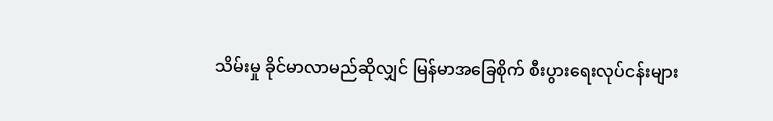သိမ်းမှု ခိုင်မာလာမည်ဆိုလျှင် မြန်မာအခြေစိုက် စီးပွားရေးလုပ်ငန်းများ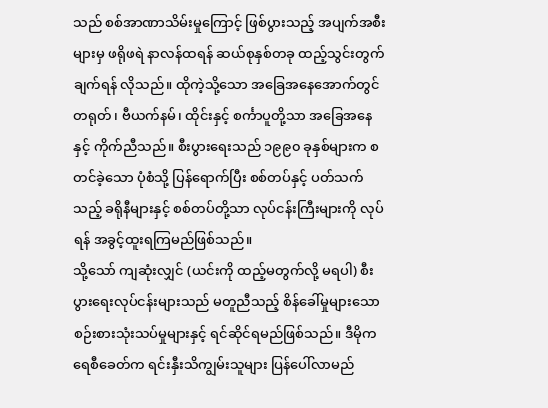သည် စစ်အာဏာသိမ်းမှုကြောင့် ဖြစ်ပွားသည့် အပျက်အစီးများမှ ဖရိုဖရဲ နာလန်ထရန် ဆယ်စုနှစ်တခု ထည့်သွင်းတွက်ချက်ရန် လိုသည်။ ထိုကဲ့သို့သော အခြေအနေအောက်တွင် တရုတ်၊ ဗီယက်နမ်၊ ထိုင်းနှင့် စင်္ကာပူတို့သာ အခြေအနေနှင့် ကိုက်ညီသည်။ စီးပွားရေးသည် ၁၉၉၀ ခုနှစ်များက စတင်ခဲ့သော ပုံစံသို့ ပြန်ရောက်ပြီး စစ်တပ်နှင့် ပတ်သက်သည့် ခရိုနီများနှင့် စစ်တပ်တို့သာ လုပ်ငန်းကြီးများကို လုပ်ရန် အခွင့်ထူးရကြမည်ဖြစ်သည်။
သို့သော် ကျဆုံးလျှင် (ယင်းကို ထည့်မတွက်လို့ မရပါ) စီးပွားရေးလုပ်ငန်းများသည် မတူညီသည့် စိန်ခေါ်မှုများသော စဉ်းစားသုံးသပ်မှုများနှင့် ရင်ဆိုင်ရမည်ဖြစ်သည်။ ဒီမိုကရေစီခေတ်က ရင်းနှီးသိကျွမ်းသူများ ပြန်ပေါ်လာမည်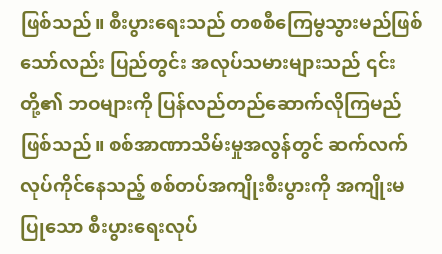ဖြစ်သည်။ စီးပွားရေးသည် တစစီကြေမွသွားမည်ဖြစ်သော်လည်း ပြည်တွင်း အလုပ်သမားများသည် ၎င်းတို့၏ ဘဝများကို ပြန်လည်တည်ဆောက်လိုကြမည်ဖြစ်သည်။ စစ်အာဏာသိမ်းမှုအလွန်တွင် ဆက်လက်လုပ်ကိုင်နေသည့် စစ်တပ်အကျိုးစီးပွားကို အကျိုးမပြုသော စီးပွားရေးလုပ်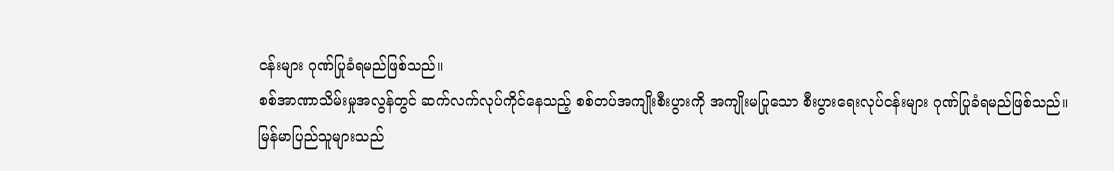ငန်းများ ဂုဏ်ပြုခံရမည်ဖြစ်သည်။
စစ်အာဏာသိမ်းမှုအလွန်တွင် ဆက်လက်လုပ်ကိုင်နေသည့် စစ်တပ်အကျိုးစီးပွားကို အကျိုးမပြုသော စီးပွားရေးလုပ်ငန်းများ ဂုဏ်ပြုခံရမည်ဖြစ်သည်။
မြန်မာပြည်သူများသည်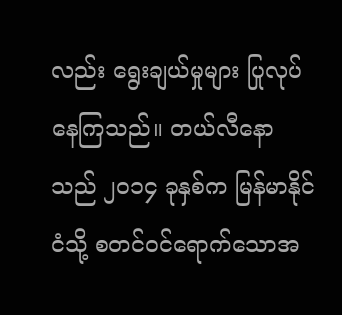လည်း ရွေးချယ်မှုများ ပြုလုပ်နေကြသည်။ တယ်လီနောသည် ၂၀၁၄ ခုနှစ်က မြန်မာနိုင်ငံသို့ စတင်ဝင်ရောက်သောအ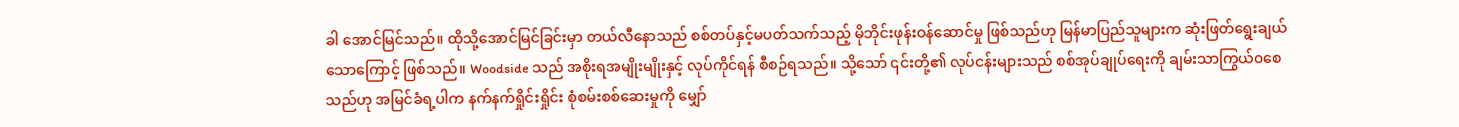ခါ အောင်မြင်သည်။ ထိုသို့အောင်မြင်ခြင်းမှာ တယ်လီနောသည် စစ်တပ်နှင့်မပတ်သက်သည့် မိုဘိုင်းဖုန်းဝန်ဆောင်မှု ဖြစ်သည်ဟု မြန်မာပြည်သူများက ဆုံးဖြတ်ရွေးချယ်သောကြောင့် ဖြစ်သည်။ Woodside သည် အစိုးရအမျိုးမျိုးနှင့် လုပ်ကိုင်ရန် စီစဉ်ရသည်။ သို့သော် ၎င်းတို့၏ လုပ်ငန်းများသည် စစ်အုပ်ချုပ်ရေးကို ချမ်းသာကြွယ်၀စေသည်ဟု အမြင်ခံရ့ပါက နက်နက်ရှိုင်းရှိုင်း စုံစမ်းစစ်ဆေးမှုကို မျှော်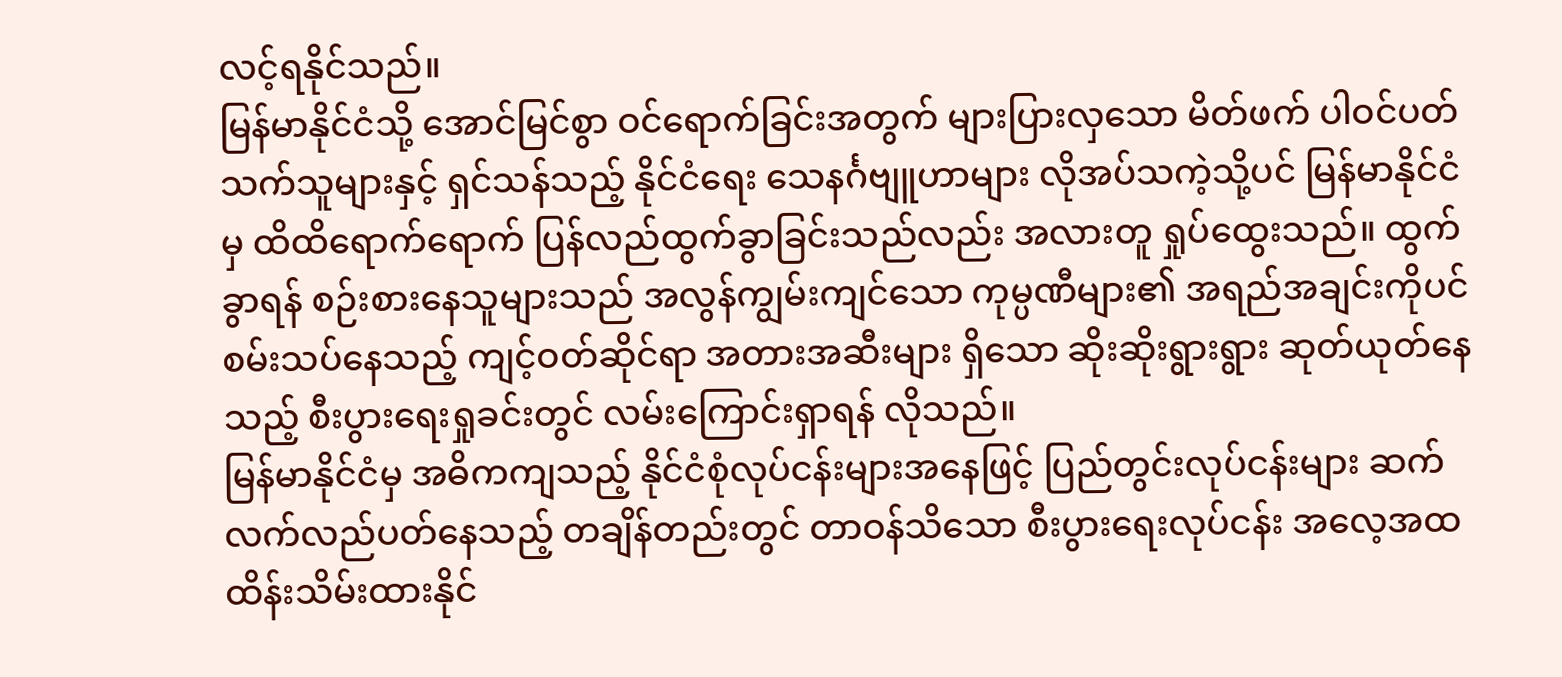လင့်ရနိုင်သည်။
မြန်မာနိုင်ငံသို့ အောင်မြင်စွာ ဝင်ရောက်ခြင်းအတွက် များပြားလှသော မိတ်ဖက် ပါဝင်ပတ်သက်သူများနှင့် ရှင်သန်သည့် နိုင်ငံရေး သေနင်္ဂဗျူဟာများ လိုအပ်သကဲ့သို့ပင် မြန်မာနိုင်ငံမှ ထိထိရောက်ရောက် ပြန်လည်ထွက်ခွာခြင်းသည်လည်း အလားတူ ရှုပ်ထွေးသည်။ ထွက်ခွာရန် စဉ်းစားနေသူများသည် အလွန်ကျွမ်းကျင်သော ကုမ္ပဏီများ၏ အရည်အချင်းကိုပင် စမ်းသပ်နေသည့် ကျင့်ဝတ်ဆိုင်ရာ အတားအဆီးများ ရှိသော ဆိုးဆိုးရွားရွား ဆုတ်ယုတ်နေသည့် စီးပွားရေးရှုခင်းတွင် လမ်းကြောင်းရှာရန် လိုသည်။
မြန်မာနိုင်ငံမှ အဓိကကျသည့် နိုင်ငံစုံလုပ်ငန်းများအနေဖြင့် ပြည်တွင်းလုပ်ငန်းများ ဆက်လက်လည်ပတ်နေသည့် တချိန်တည်းတွင် တာဝန်သိသော စီးပွားရေးလုပ်ငန်း အလေ့အထ ထိန်းသိမ်းထားနိုင်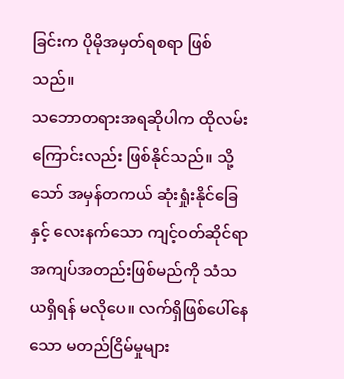ခြင်းက ပိုမိုအမှတ်ရစရာ ဖြစ်သည်။
သဘောတရားအရဆိုပါက ထိုလမ်းကြောင်းလည်း ဖြစ်နိုင်သည်။ သို့သော် အမှန်တကယ် ဆုံးရှုံးနိုင်ခြေနှင့် လေးနက်သော ကျင့်ဝတ်ဆိုင်ရာ အကျပ်အတည်းဖြစ်မည်ကို သံသယရှိရန် မလိုပေ။ လက်ရှိဖြစ်ပေါ်နေသော မတည်ငြိမ်မှုများ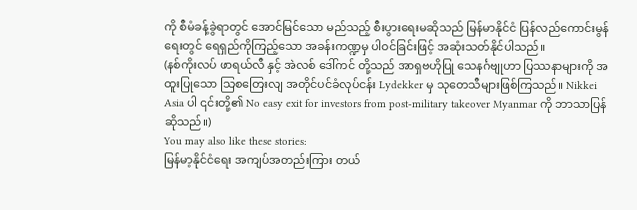ကို စီမံခန့်ခွဲရာတွင် အောင်မြင်သော မည်သည့် စီးပွားရေးမဆိုသည် မြန်မာနိုင်ငံ ပြန်လည်ကောင်းမွန်ရေးတွင် ရေရှည်ကိုကြည့်သော အခန်းကဏ္ဍမှ ပါဝင်ခြင်းဖြင့် အဆုံးသတ်နိုင်ပါသည်။
(နစ်ကိုးလပ် ဖာရယ်လီ နှင့် အဲလစ် ဒေါ်ကင် တို့သည် အာရှဗဟိုပြု သေနင်္ဂဗျုဟာ ပြဿနာများကို အထူးပြုသော သြစတြေးလျ အတိုင်ပင်ခံလုပ်ငန်း Lydekker မှ သုတေသီများဖြစ်ကြသည်။ Nikkei Asia ပါ ၎င်းတို့၏ No easy exit for investors from post-military takeover Myanmar ကို ဘာသာပြန်ဆိုသည်။)
You may also like these stories:
မြန်မာ့နိုင်ငံရေး အကျပ်အတည်းကြား တယ်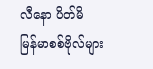လီနော ပိတ်မိ
မြန်မာစစ်ဗိုလ်များ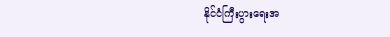နိုင်ငံကြီးပွားရေးအ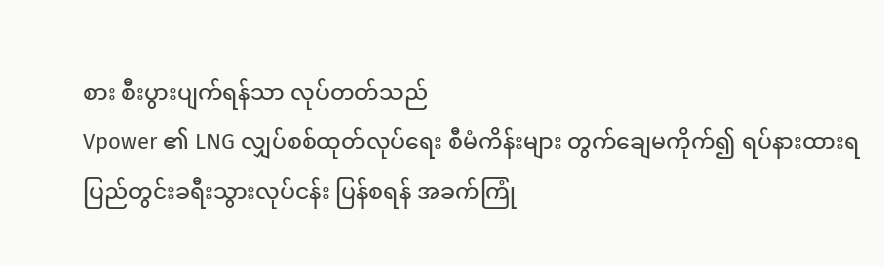စား စီးပွားပျက်ရန်သာ လုပ်တတ်သည်
Vpower ၏ LNG လျှပ်စစ်ထုတ်လုပ်ရေး စီမံကိန်းများ တွက်ချေမကိုက်၍ ရပ်နားထားရ
ပြည်တွင်းခရီးသွားလုပ်ငန်း ပြန်စရန် အခက်ကြုံ